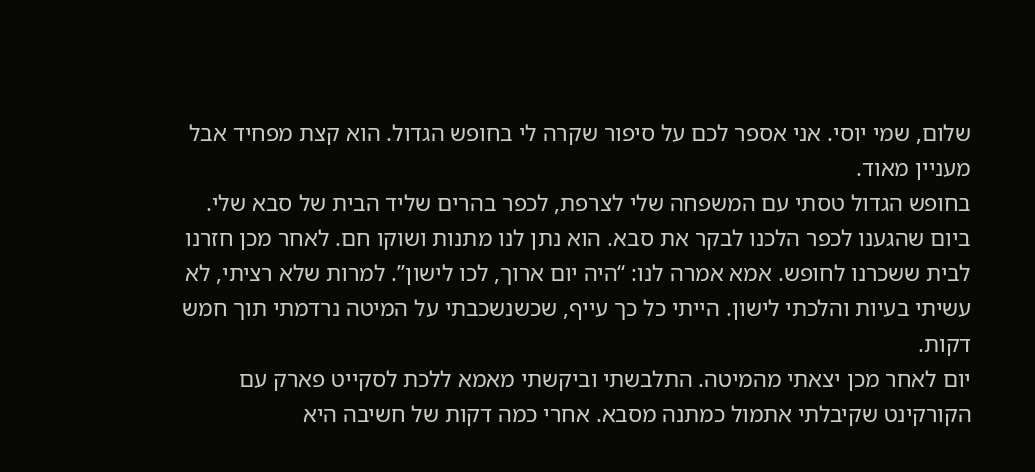שלום, שמי יוסי. אני אספר לכם על סיפור שקרה לי בחופש הגדול. הוא קצת מפחיד אבל
מעניין מאוד.
בחופש הגדול טסתי עם המשפחה שלי לצרפת, לכפר בהרים שליד הבית של סבא שלי.
ביום שהגענו לכפר הלכנו לבקר את סבא. הוא נתן לנו מתנות ושוקו חם. לאחר מכן חזרנו
לבית ששכרנו לחופש. אמא אמרה לנו: “היה יום ארוך, לכו לישון”. למרות שלא רציתי, לא
עשיתי בעיות והלכתי לישון. הייתי כל כך עייף, שכשנשכבתי על המיטה נרדמתי תוך חמש
דקות.
יום לאחר מכן יצאתי מהמיטה. התלבשתי וביקשתי מאמא ללכת לסקייט פארק עם
הקורקינט שקיבלתי אתמול כמתנה מסבא. אחרי כמה דקות של חשיבה היא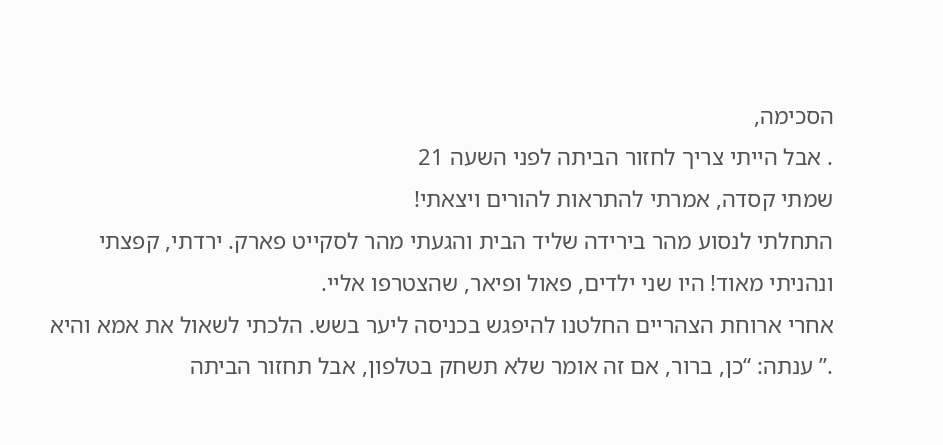הסכימה,
. אבל הייתי צריך לחזור הביתה לפני השעה 21
שמתי קסדה, אמרתי להתראות להורים ויצאתי!
התחלתי לנסוע מהר בירידה שליד הבית והגעתי מהר לסקייט פארק. ירדתי, קפצתי
ונהניתי מאוד! היו שני ילדים, פאול ופיאר, שהצטרפו אליי.
אחרי ארוחת הצהריים החלטנו להיפגש בכניסה ליער בשש. הלכתי לשאול את אמא והיא
.” ענתה: “כן, ברור, אם זה אומר שלא תשחק בטלפון, אבל תחזור הביתה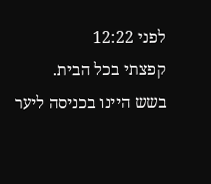לפני 12:22
קפצתי בכל הבית.
בשש היינו בכניסה ליער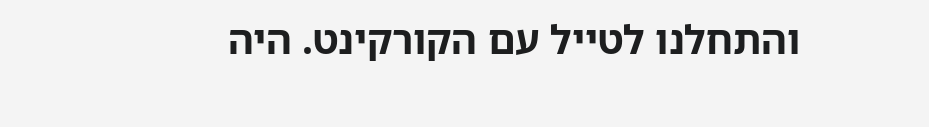והתחלנו לטייל עם הקורקינט. היה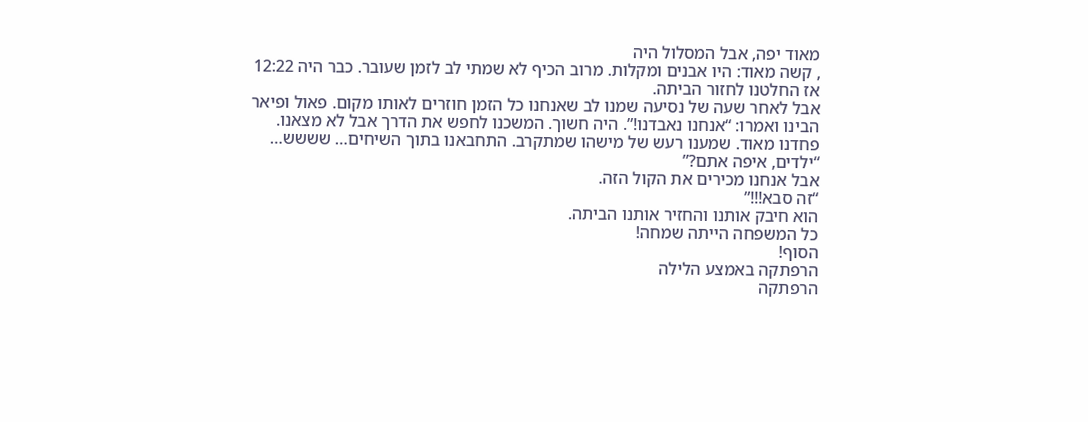מאוד יפה, אבל המסלול היה
, קשה מאוד: היו אבנים ומקלות. מרוב הכיף לא שמתי לב לזמן שעובר. כבר היה 12:22
אז החלטנו לחזור הביתה.
אבל לאחר שעה של נסיעה שמנו לב שאנחנו כל הזמן חוזרים לאותו מקום. פאול ופיאר
הבינו ואמרו: “אנחנו נאבדנו!”. היה חשוך. המשכנו לחפש את הדרך אבל לא מצאנו.
פחדנו מאוד. שמענו רעש של מישהו שמתקרב. התחבאנו בתוך השיחים… שששש…
“ילדים, איפה אתם?”
אבל אנחנו מכירים את הקול הזה.
“זה סבא!!!”
הוא חיבק אותנו והחזיר אותנו הביתה.
כל המשפחה הייתה שמחה!
הסוף!
הרפתקה באמצע הלילה
הרפתקה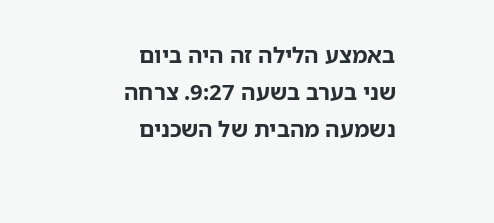באמצע הלילה זה היה ביום שני בערב בשעה 9:27. צרחה נשמעה מהבית של השכנים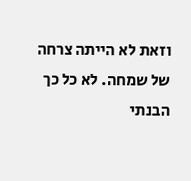וזאת לא הייתה צרחה של שמחה. לא כל כך הבנתי